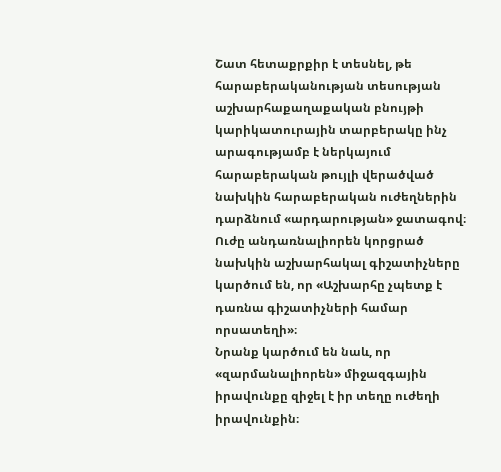Շատ հետաքրքիր է տեսնել, թե հարաբերականության տեսության աշխարհաքաղաքական բնույթի կարիկատուրային տարբերակը ինչ արագությամբ է ներկայում հարաբերական թույլի վերածված նախկին հարաբերական ուժեղներին դարձնում «արդարության» ջատագով։
Ուժը անդառնալիորեն կորցրած նախկին աշխարհակալ գիշատիչները կարծում են, որ «Աշխարհը չպետք է դառնա գիշատիչների համար որսատեղի»։
Նրանք կարծում են նաև, որ «զարմանալիորեն» միջազգային իրավունքը զիջել է իր տեղը ուժեղի իրավունքին։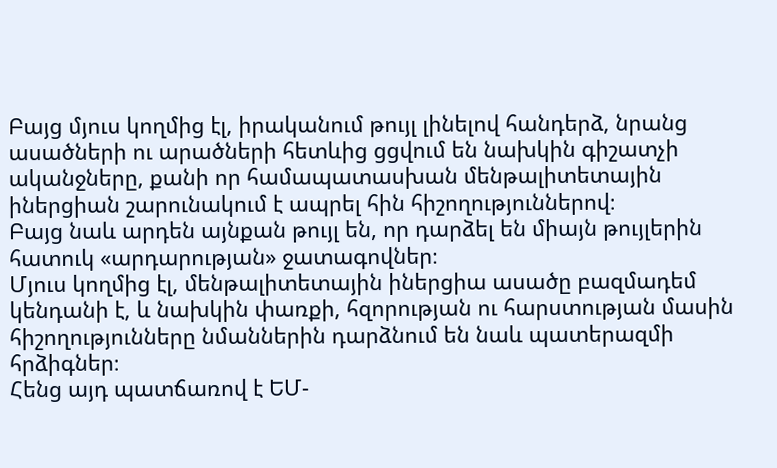Բայց մյուս կողմից էլ, իրականում թույլ լինելով հանդերձ, նրանց ասածների ու արածների հետևից ցցվում են նախկին գիշատչի ականջները, քանի որ համապատասխան մենթալիտետային իներցիան շարունակում է ապրել հին հիշողություններով։
Բայց նաև արդեն այնքան թույլ են, որ դարձել են միայն թույլերին հատուկ «արդարության» ջատագովներ։
Մյուս կողմից էլ, մենթալիտետային իներցիա ասածը բազմադեմ կենդանի է, և նախկին փառքի, հզորության ու հարստության մասին հիշողությունները նմաններին դարձնում են նաև պատերազմի հրձիգներ։
Հենց այդ պատճառով է ԵՄ-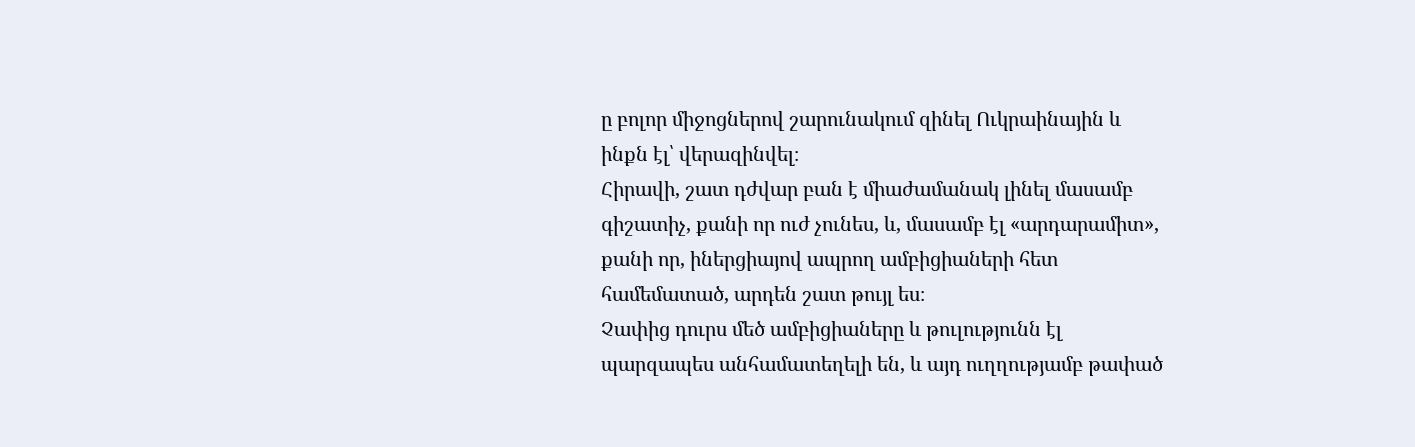ը բոլոր միջոցներով շարունակում զինել Ուկրաինային և ինքն էլ՝ վերազինվել։
Հիրավի, շատ դժվար բան է միաժամանակ լինել մասամբ գիշատիչ, քանի որ ուժ չունես, և, մասամբ էլ «արդարամիտ», քանի որ, իներցիայով ապրող ամբիցիաների հետ համեմատած, արդեն շատ թույլ ես։
Չափից դուրս մեծ ամբիցիաները և թուլությունն էլ պարզապես անհամատեղելի են, և այդ ուղղությամբ թափած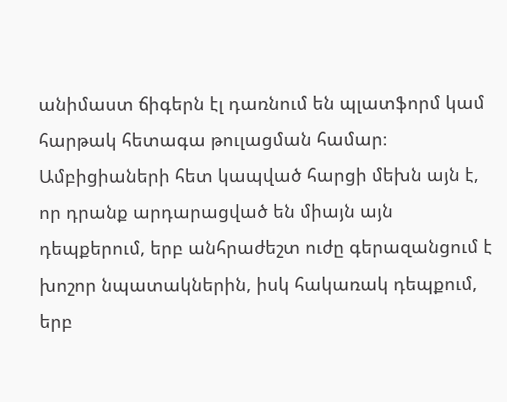անիմաստ ճիգերն էլ դառնում են պլատֆորմ կամ հարթակ հետագա թուլացման համար։
Ամբիցիաների հետ կապված հարցի մեխն այն է, որ դրանք արդարացված են միայն այն դեպքերում, երբ անհրաժեշտ ուժը գերազանցում է խոշոր նպատակներին, իսկ հակառակ դեպքում, երբ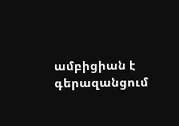ամբիցիան է գերազանցում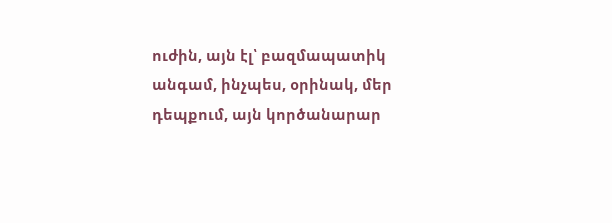ուժին, այն էլ՝ բազմապատիկ անգամ, ինչպես, օրինակ, մեր դեպքում, այն կործանարար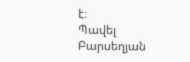է։
Պավել Բարսեղյան